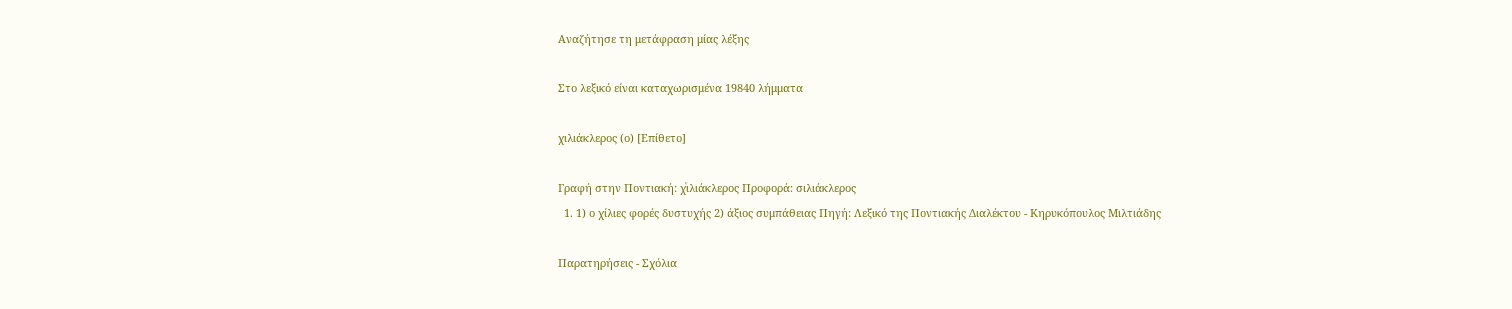Αναζήτησε τη μετάφραση μίας λέξης

Στο λεξικό είναι καταχωρισμένα 19840 λήμματα

χιλιάκλερος (ο) [Επίθετο]

Γραφή στην Ποντιακή: χͮιλιάκλερος Προφορά: σιλιάκλερος
  1. 1) ο χίλιες φορές δυστυχής 2) άξιος συμπάθειας Πηγή: Λεξικό της Ποντιακής Διαλέκτου - Κηρυκόπουλος Μιλτιάδης

Παρατηρήσεις - Σχόλια